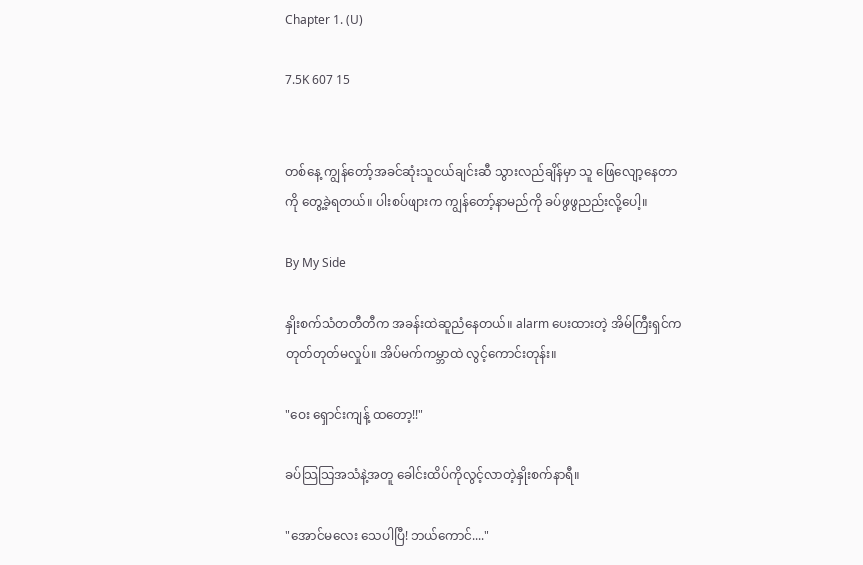Chapter 1. (U)

7.5K 607 15


တစ်နေ့ ကျွန်တော့်အခင်ဆုံးသူငယ်ချင်းဆီ သွားလည်ချိန်မှာ သူ ဖြေလျော့နေတာကို တွေ့ခဲ့ရတယ်။ ပါးစပ်ဖျားက ကျွန်တော့်နာမည်ကို ခပ်ဖွဖွညည်းလို့ပေါ့။

By My Side

နှိုးစက်သံတတီတီက အခန်းထဲဆူညံနေတယ်။ alarm ပေးထားတဲ့ အိမ်ကြီးရှင်က တုတ်တုတ်မလှုပ်။ အိပ်မက်ကမ္ဘာထဲ လွင့်ကောင်းတုန်း။

"ဝေး ရှောင်းကျန့် ထတော့!!"

ခပ်သြသြအသံနဲ့အတူ ခေါင်းထိပ်ကိုလွင့်လာတဲ့နှိုးစက်နာရီ။

"အောင်မလေး သေပါပြီ! ဘယ်ကောင်...."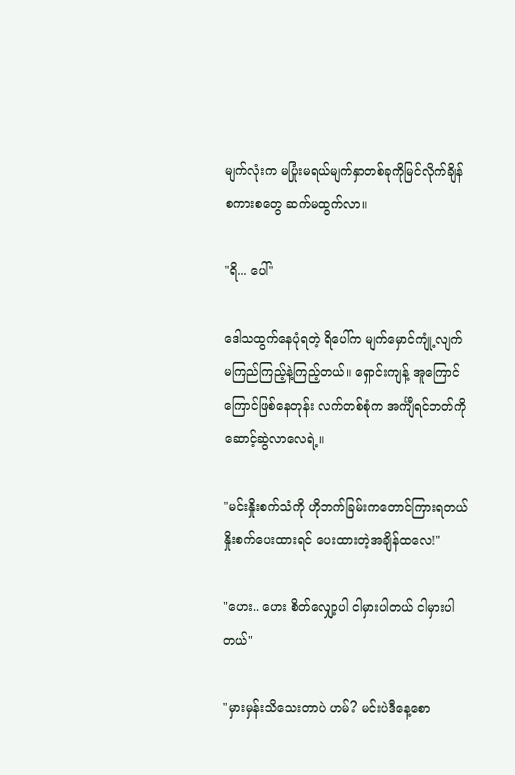မျက်လုံးက မပြုံးမရယ်မျက်နှာတစ်ခုကိုမြင်လိုက်ချိန် စကားစတွေ ဆက်မထွက်လာ။

"ရိ... ပေါ်"

ဒေါသထွက်နေပုံရတဲ့ ရိပေါ်က မျက်မှောင်ကျုံ့လျက် မကြည်ကြည့်နဲ့ကြည့်တယ်။ ရှောင်းကျန့် အူကြောင်ကြောင်ဖြစ်နေတုန်း လက်တစ်စုံက အင်္ကျီရင်ဘတ်ကိုဆောင့်ဆွဲလာလေရဲ့။

"မင်းနှိုးစက်သံကို ဟိုဘက်ခြမ်းကတောင်ကြားရတယ် နှိုးစက်ပေးထားရင် ပေးထားတဲ့အချိန်ထလေ!"

"ဟေး.. ဟေး စိတ်လျှော့ပါ ငါမှားပါတယ် ငါမှားပါတယ်"

"မှားမှန်းသိသေးတာပဲ ဟမ်? မင်းပဲဒီနေ့စော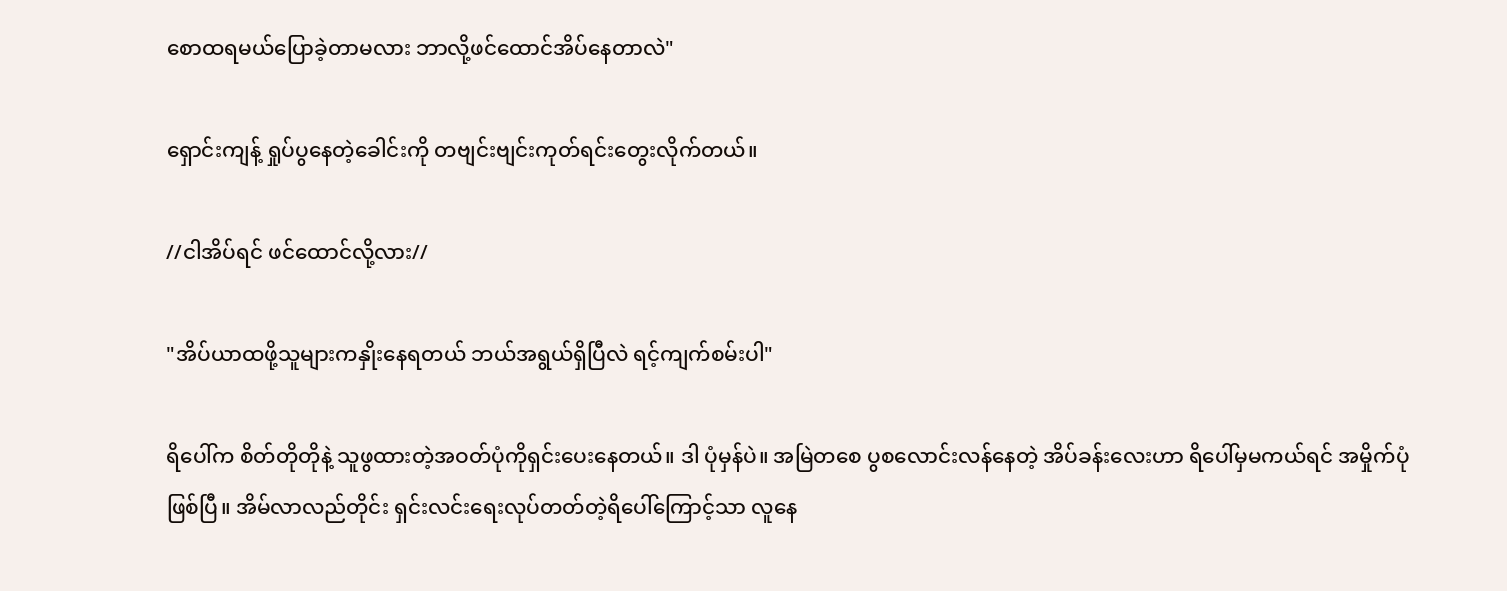စောထရမယ်ပြောခဲ့တာမလား ဘာလို့ဖင်ထောင်အိပ်နေတာလဲ"

ရှောင်းကျန့် ရှုပ်ပွနေတဲ့ခေါင်းကို တဗျင်းဗျင်းကုတ်ရင်းတွေးလိုက်တယ်။

//ငါအိပ်ရင် ဖင်ထောင်လို့လား//

"အိပ်ယာထဖို့သူများကနှိုးနေရတယ် ဘယ်အရွယ်ရှိပြီလဲ ရင့်ကျက်စမ်းပါ"

ရိပေါ်က စိတ်တိုတိုနဲ့ သူဖွထားတဲ့အဝတ်ပုံကိုရှင်းပေးနေတယ်။ ဒါ ပုံမှန်ပဲ။ အမြဲတစေ ပွစလောင်းလန်နေတဲ့ အိပ်ခန်းလေးဟာ ရိပေါ်မှမကယ်ရင် အမှိုက်ပုံဖြစ်ပြီ။ အိမ်လာလည်တိုင်း ရှင်းလင်းရေးလုပ်တတ်တဲ့ရိပေါ်ကြောင့်သာ လူနေ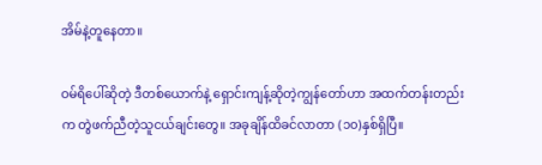အိမ်နဲ့တူနေတာ။

ဝမ်ရိပေါ်ဆိုတဲ့ ဒီတစ်ယောက်နဲ့ ရှောင်းကျန့်ဆိုတဲ့ကျွန်တော်ဟာ အထက်တန်းတည်းက တွဲဖက်ညီတဲ့သူငယ်ချင်းတွေ။ အခုချိန်ထိခင်လာတာ (၁၀)နှစ်ရှိပြီ။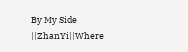By My Side ||ZhanYi||Where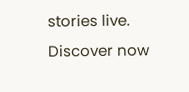stories live. Discover now